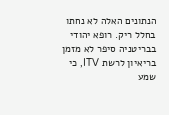הנתונים האלה לא נחתו בחלל ריק. רופא יהודי בבריטניה סיפר לא מזמן בריאיון לרשת ITV, כי שמע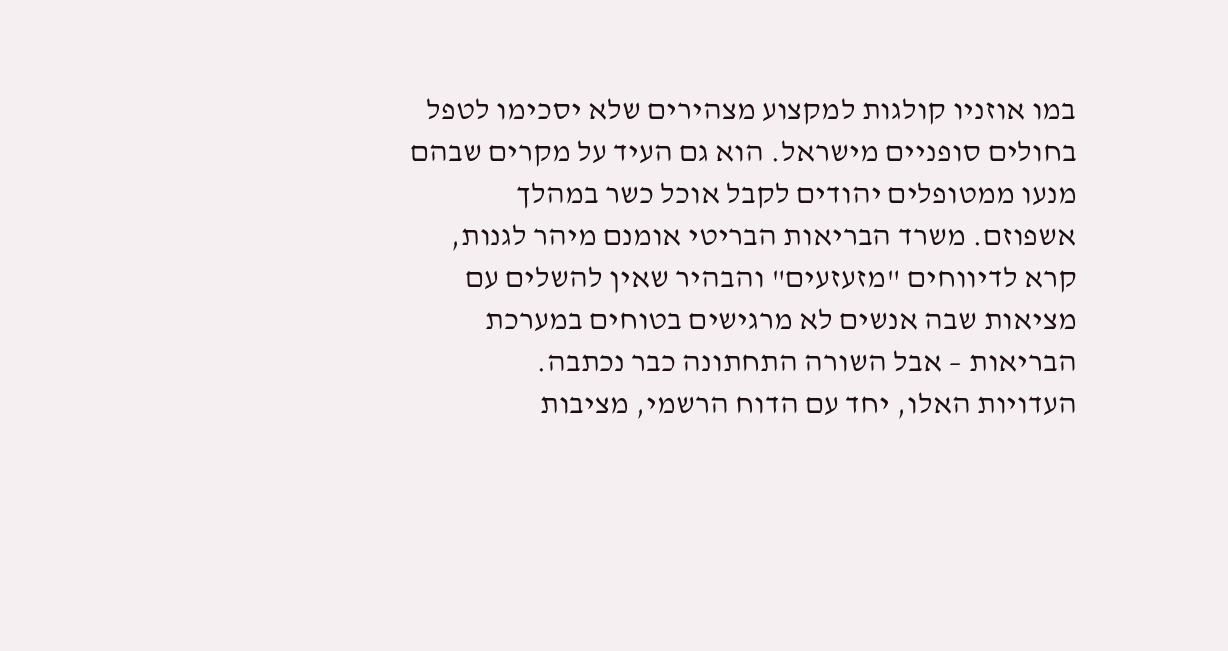במו אוזניו קולגות למקצוע מצהירים שלא יסכימו לטפל בחולים סופניים מישראל. הוא גם העיד על מקרים שבהם מנעו ממטופלים יהודים לקבל אוכל כשר במהלך אשפוזם. משרד הבריאות הבריטי אומנם מיהר לגנות, קרא לדיווחים "מזעזעים" והבהיר שאין להשלים עם מציאות שבה אנשים לא מרגישים בטוחים במערכת הבריאות – אבל השורה התחתונה כבר נכתבה.
העדויות האלו, יחד עם הדוח הרשמי, מציבות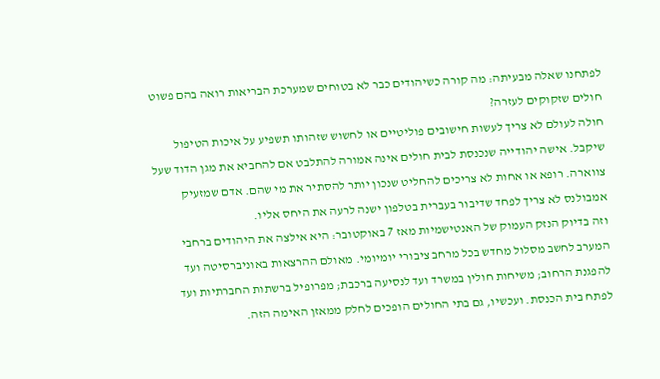לפתחנו שאלה מבעיתה: מה קורה כשיהודים כבר לא בטוחים שמערכת הבריאות רואה בהם פשוט חולים שזקוקים לעזרה?
חולה לעולם לא צריך לעשות חישובים פוליטיים או לחשוש שזהותו תשפיע על איכות הטיפול שיקבל. אישה יהודייה שנכנסת לבית חולים אינה אמורה להתלבט אם להחביא את מגן הדוד שעל צווארה. רופא או אחות לא צריכים להחליט שנכון יותר להסתיר את מי שהם. אדם שמזעיק אמבולנס לא צריך לפחד שדיבור בעברית בטלפון ישנה לרעה את היחס אליו.
וזה בדיוק הנזק העמוק של האנטישמיות מאז 7 באוקטובר: היא אילצה את היהודים ברחבי המערב לחשב מסלול מחדש בכל מרחב ציבורי יומיומי. מאולם ההרצאות באוניברסיטה ועד להפגנת הרחוב; משיחות חולין במשרד ועד לנסיעה ברכבת; מפרופיל ברשתות החברתיות ועד לפתח בית הכנסת. ועכשיו, גם בתי החולים הופכים לחלק ממאזן האימה הזה.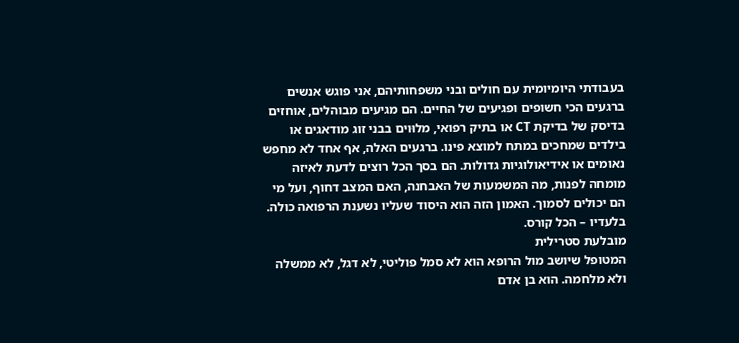בעבודתי היומיומית עם חולים ובני משפחותיהם, אני פוגש אנשים ברגעים הכי חשופים ופגיעים של החיים. הם מגיעים מבוהלים, אוחזים בדיסק של בדיקת CT או בתיק רפואי, מלוּוים בבני זוג מודאגים או בילדים שמחכים במתח למוצא פינו. ברגעים האלה, אף אחד לא מחפש נאומים או אידיאולוגיות גדולות. הם בסך הכל רוצים לדעת לאיזה מומחה לפנות, מה המשמעות של האבחנה, האם המצב דחוף, ועל מי הם יכולים לסמוך. האמון הזה הוא היסוד שעליו נשענת הרפואה כולה. בלעדיו – הכל קורס.
מובלעת סטרילית
המטופל שיושב מול הרופא הוא לא סמל פוליטי, לא דגל, לא ממשלה ולא מלחמה. הוא בן אדם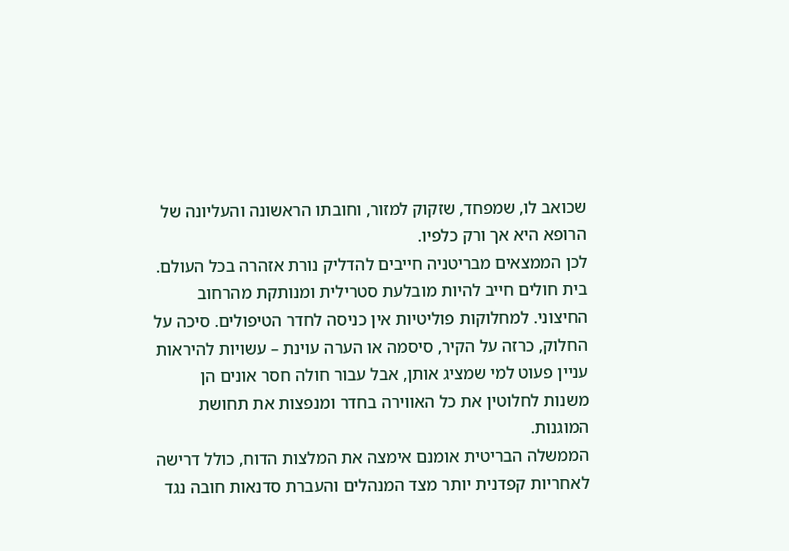שכואב לו, שמפחד, שזקוק למזור, וחובתו הראשונה והעליונה של הרופא היא אך ורק כלפיו.
לכן הממצאים מבריטניה חייבים להדליק נורת אזהרה בכל העולם. בית חולים חייב להיות מובלעת סטרילית ומנותקת מהרחוב החיצוני. למחלוקות פוליטיות אין כניסה לחדר הטיפולים. סיכה על החלוק, כרזה על הקיר, סיסמה או הערה עוינת – עשויות להיראות עניין פעוט למי שמציג אותן, אבל עבור חולה חסר אונים הן משנות לחלוטין את כל האווירה בחדר ומנפצות את תחושת המוגנות.
הממשלה הבריטית אומנם אימצה את המלצות הדוח, כולל דרישה לאחריות קפדנית יותר מצד המנהלים והעברת סדנאות חובה נגד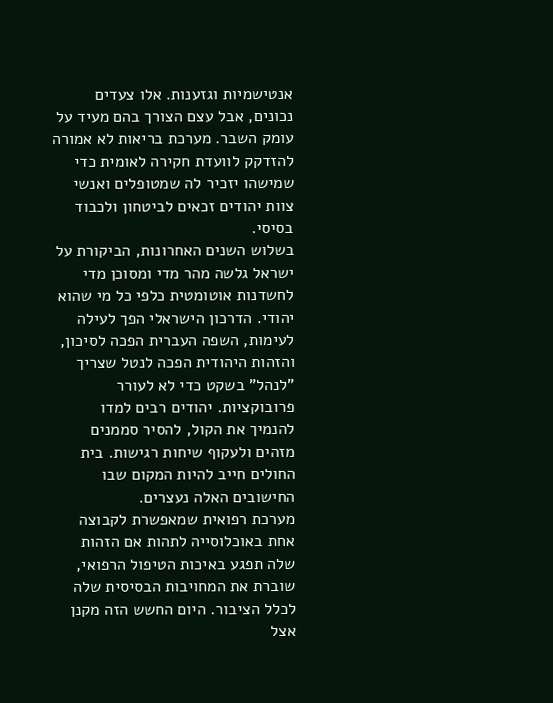אנטישמיות וגזענות. אלו צעדים נכונים, אבל עצם הצורך בהם מעיד על עומק השבר. מערכת בריאות לא אמורה להזדקק לוועדת חקירה לאומית כדי שמישהו יזכיר לה שמטופלים ואנשי צוות יהודים זכאים לביטחון ולכבוד בסיסי.
בשלוש השנים האחרונות, הביקורת על ישראל גלשה מהר מדי ומסוכן מדי לחשדנות אוטומטית כלפי כל מי שהוא יהודי. הדרכון הישראלי הפך לעילה לעימות, השפה העברית הפכה לסיכון, והזהות היהודית הפכה לנטל שצריך "לנהל" בשקט כדי לא לעורר פרובוקציות. יהודים רבים למדו להנמיך את הקול, להסיר סממנים מזהים ולעקוף שיחות רגישות. בית החולים חייב להיות המקום שבו החישובים האלה נעצרים.
מערכת רפואית שמאפשרת לקבוצה אחת באוכלוסייה לתהות אם הזהות שלה תפגע באיכות הטיפול הרפואי, שוברת את המחויבות הבסיסית שלה לכלל הציבור. היום החשש הזה מקנן אצל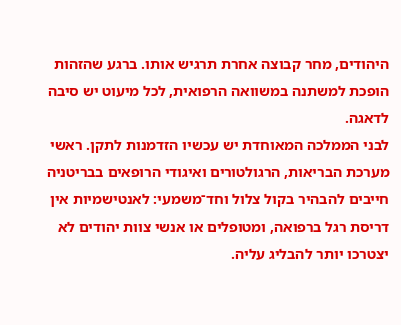היהודים, מחר קבוצה אחרת תרגיש אותו. ברגע שהזהות הופכת למשתנה במשוואה הרפואית, לכל מיעוט יש סיבה לדאגה.
לבני הממלכה המאוחדת יש עכשיו הזדמנות לתקן. ראשי מערכת הבריאות, הרגולטורים ואיגודי הרופאים בבריטניה חייבים להבהיר בקול צלול וחד־משמעי: לאנטישמיות אין דריסת רגל ברפואה, ומטופלים או אנשי צוות יהודים לא יצטרכו יותר להבליג עליה.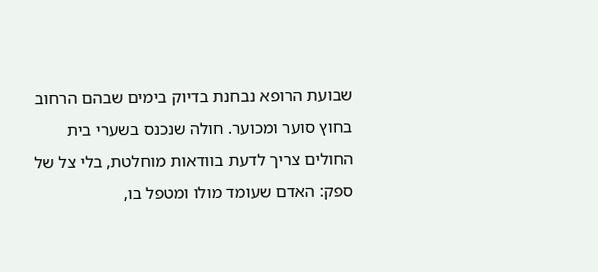שבועת הרופא נבחנת בדיוק בימים שבהם הרחוב בחוץ סוער ומכוער. חולה שנכנס בשערי בית החולים צריך לדעת בוודאות מוחלטת, בלי צל של ספק: האדם שעומד מולו ומטפל בו,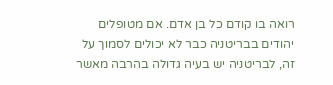רואה בו קודם כל בן אדם. אם מטופלים יהודים בבריטניה כבר לא יכולים לסמוך על זה, לבריטניה יש בעיה גדולה בהרבה מאשר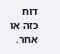דוח כזה או אחר.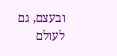ובעצם, גם לעולם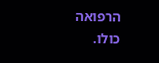הרפואה כולו.